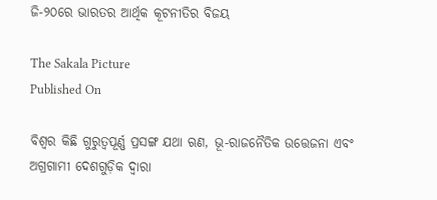ଜି-୨୦ରେ ଭାରତର ଆର୍ଥିକ କୂଟନୀତିର ବିଜୟ

The Sakala Picture
Published On

ବିଶ୍ୱର କିଛି ଗୁରୁତ୍ୱପୂର୍ଣ୍ଣ ପ୍ରସଙ୍ଗ ଯଥା ଋଣ, ଭୂ-ରାଜନୈତିକ ଉତ୍ତେଜନା ଏବଂ ଅଗ୍ରଗାମୀ ଦେଶଗୁଡ଼ିକ ଦ୍ୱାରା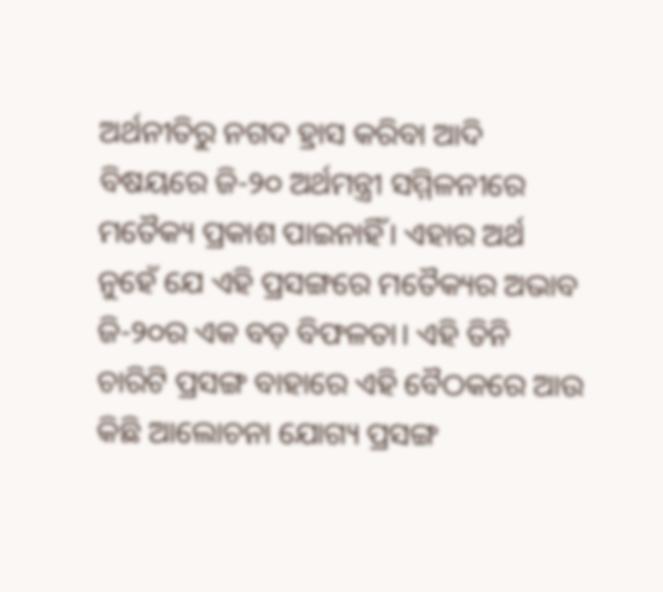ଅର୍ଥନୀତିରୁ ନଗଦ ହ୍ରାସ କରିବା ଆଦି ବିଷୟରେ ଜି-୨୦ ଅର୍ଥମନ୍ତ୍ରୀ ସମ୍ମିଳନୀରେ ମତୈକ୍ୟ ପ୍ରକାଶ ପାଇନାହିଁ। ଏହାର ଅର୍ଥ ନୁହେଁ ଯେ ଏହି ପ୍ରସଙ୍ଗରେ ମତୈକ୍ୟର ଅଭାବ ଜି-୨୦ର ଏକ ବଡ଼ ବିଫଳତା। ଏହି ତିନି ଚାରିଟି ପ୍ରସଙ୍ଗ ବାହାରେ ଏହି ବୈଠକରେ ଆଉ କିଛି ଆଲୋଚନା ଯୋଗ୍ୟ ପ୍ରସଙ୍ଗ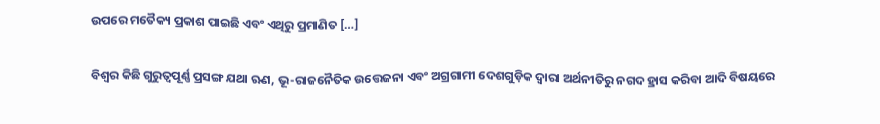ଉପରେ ମତୈକ୍ୟ ପ୍ରକାଶ ପାଇଛି ଏବଂ ଏଥିରୁ ପ୍ରମାଣିତ […]

ବିଶ୍ୱର କିଛି ଗୁରୁତ୍ୱପୂର୍ଣ୍ଣ ପ୍ରସଙ୍ଗ ଯଥା ଋଣ, ଭୂ-ରାଜନୈତିକ ଉତ୍ତେଜନା ଏବଂ ଅଗ୍ରଗାମୀ ଦେଶଗୁଡ଼ିକ ଦ୍ୱାରା ଅର୍ଥନୀତିରୁ ନଗଦ ହ୍ରାସ କରିବା ଆଦି ବିଷୟରେ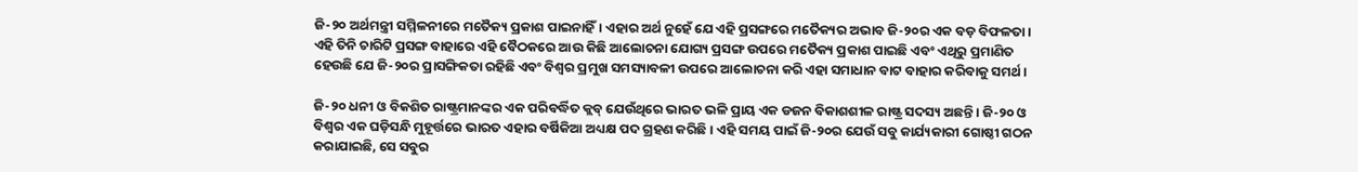ଜି-୨୦ ଅର୍ଥମନ୍ତ୍ରୀ ସମ୍ମିଳନୀରେ ମତୈକ୍ୟ ପ୍ରକାଶ ପାଇନାହିଁ। ଏହାର ଅର୍ଥ ନୁହେଁ ଯେ ଏହି ପ୍ରସଙ୍ଗରେ ମତୈକ୍ୟର ଅଭାବ ଜି-୨୦ର ଏକ ବଡ଼ ବିଫଳତା। ଏହି ତିନି ଚାରିଟି ପ୍ରସଙ୍ଗ ବାହାରେ ଏହି ବୈଠକରେ ଆଉ କିଛି ଆଲୋଚନା ଯୋଗ୍ୟ ପ୍ରସଙ୍ଗ ଉପରେ ମତୈକ୍ୟ ପ୍ରକାଶ ପାଇଛି ଏବଂ ଏଥିରୁ ପ୍ରମାଣିତ ହେଉଛି ଯେ ଜି-୨୦ର ପ୍ରାସଙ୍ଗିକତା ରହିଛି ଏବଂ ବିଶ୍ୱର ପ୍ରମୁଖ ସମସ୍ୟାବଳୀ ଉପରେ ଆଲୋଚନା କରି ଏହା ସମାଧାନ ବାଟ ବାହାର କରିବାକୁ ସମର୍ଥ।

ଜି-୨୦ ଧନୀ ଓ ବିକଶିତ ରାଷ୍ଟ୍ରମାନଙ୍କର ଏକ ପରିବର୍ଦ୍ଧିତ କ୍ଲବ୍‌‌ ଯେଉଁଥିରେ ଭାରତ ଭଳି ପ୍ରାୟ ଏକ ଡଜନ ବିକାଶଶୀଳ ରାଷ୍ଟ୍ର ସଦସ୍ୟ ଅଛନ୍ତି। ଜି-୨୦ ଓ ବିଶ୍ୱର ଏକ ଘଡ଼ିସନ୍ଧି ମୁହୂର୍ତ୍ତରେ ଭାରତ ଏହାର ବର୍ଷିକିଆ ଅଧ୍ୟକ୍ଷ ପଦ ଗ୍ରହଣ କରିଛି। ଏହି ସମୟ ପାଇଁ ଜି-୨୦ର ଯେଉଁ ସବୁ କାର୍ଯ୍ୟକାରୀ ଗୋଷ୍ଠୀ ଗଠନ କରାଯାଇଛି, ସେ ସବୁର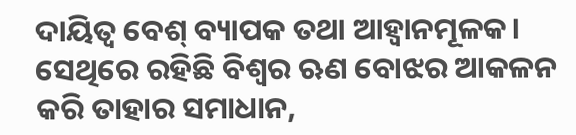ଦାୟିତ୍ୱ ବେଶ୍‌‌ ବ୍ୟାପକ ତଥା ଆହ୍ୱାନମୂଳକ। ସେଥିରେ ରହିଛି ବିଶ୍ୱର ଋଣ ବୋଝର ଆକଳନ କରି ତାହାର ସମାଧାନ,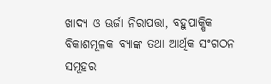ଖାଦ୍ୟ ଓ ଊର୍ଜା ନିରାପତ୍ତା, ବହୁପାକ୍ଷିକ ବିକାଶମୂଳକ ବ୍ୟାଙ୍କ ତଥା ଆର୍ଥିକ ସଂଗଠନ ସମୂହର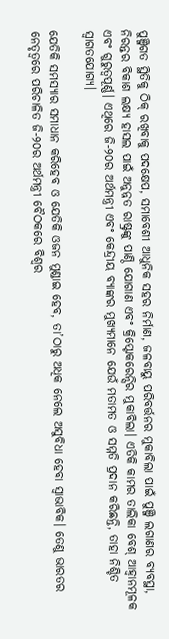ପୁଞ୍ଜିଗତ ସ୍ଥିତିକୁ ଠିକ୍‌‌ ରଖିବାକୁ ପଦକ୍ଷେପ, ସମାବେଶୀ ଆଧୁନିକ ସହର ନିର୍ମାଣ, ଜଳବାୟୁ ପରିବର୍ତ୍ତନର ମୁକାବିଲା ପାଇଁ ପୁଞ୍ଜି ଲଗାଣର ବ୍ୟବସ୍ଥା, ନିରନ୍ତର ବିକାଶ ଲକ୍ଷ୍ୟ ହାସଲ ପାଇଁ ଅନୁନ୍ନତ ରାଷ୍ଟ୍ରଙ୍କୁ ପାଣ୍ଠି ଯୋଗାଣ ଏବଂ କ୍ରିପ୍ଟୋକରେନ୍ସିର ମୁକାବିଲା। ଏତିକି କାମର ତାଲିକା ବେଶ୍‌‌ ଆହ୍ୱାନମୂଳକ ଏବଂ ଗୁରୁତ୍ୱପୂର୍ଣ୍ଣ। ଏଥିରେ ଜି-୨୦ର ଅର୍ଥମନ୍ତ୍ରୀ ଏବଂ କେନ୍ଦ୍ରୀୟ ବ୍ୟାଙ୍କର ମୁଖ୍ୟମାନେ ଯେଉଁ ମତାମତ ଓ ସମ୍ମତି ପ୍ରଦାନ କରିଛନ୍ତି, ତାହା ନିଶ୍ଚିତ ସ୍ୱାଗତଯୋଗ୍ୟ।

ଯେତିକି ସମସ୍ୟାର ସମାଧାନ କରିହେବ ଓ ଯେତିକି ଓଜନ ମୁଣ୍ଡାଇ ହେବ, ତା’ଠାରୁ ଅଧିକ ନେଲେ ଅସୁବିଧା ହେବା ସ୍ୱାଭାବିକ। ତେଣୁ ଭାରତର ନେତୃତ୍ୱରେ ପରିଚାଳିତ ଜି-୨୦ର ଅର୍ଥମନ୍ତ୍ରୀ ବୈଠକରେ ବିଶ୍ୱର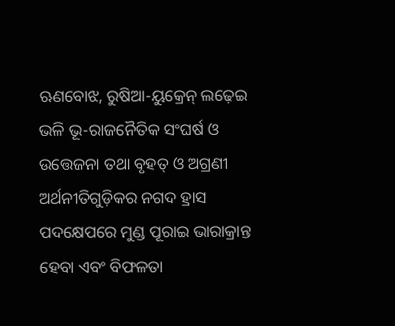ଋଣବୋଝ, ରୁଷିଆ-ୟୁକ୍ରେନ୍‌‌ ଲଢ଼େଇ ଭଳି ଭୂ-ରାଜନୈତିକ ସଂଘର୍ଷ ଓ ଉତ୍ତେଜନା ତଥା ବୃହତ୍‌‌ ଓ ଅଗ୍ରଣୀ ଅର୍ଥନୀତିଗୁଡ଼ିକର ନଗଦ ହ୍ରାସ ପଦକ୍ଷେପରେ ମୁଣ୍ଡ ପୂରାଇ ଭାରାକ୍ରାନ୍ତ ହେବା ଏବଂ ବିଫଳତା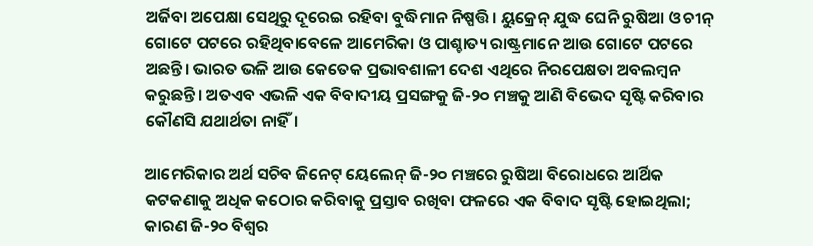ଅର୍ଜିବା ଅପେକ୍ଷା ସେଥିରୁ ଦୂରେଇ ରହିବା ବୁଦ୍ଧିମାନ ନିଷ୍ପତ୍ତି। ୟୁକ୍ରେନ୍‌‌ ଯୁଦ୍ଧ ଘେନି ରୁଷିଆ ଓ ଚୀନ୍‌‌ ଗୋଟେ ପଟରେ ରହିଥିବାବେଳେ ଆମେରିକା ଓ ପାଶ୍ଚାତ୍ୟ ରାଷ୍ଟ୍ରମାନେ ଆଉ ଗୋଟେ ପଟରେ ଅଛନ୍ତି। ଭାରତ ଭଳି ଆଉ କେତେକ ପ୍ରଭାବଶାଳୀ ଦେଶ ଏଥିରେ ନିରପେକ୍ଷତା ଅବଲମ୍ବନ କରୁଛନ୍ତି। ଅତଏବ ଏଭଳି ଏକ ବିବାଦୀୟ ପ୍ରସଙ୍ଗକୁ ଜି-୨୦ ମଞ୍ଚକୁ ଆଣି ବିଭେଦ ସୃଷ୍ଟି କରିବାର କୌଣସି ଯଥାର୍ଥତା ନାହିଁ।

ଆମେରିକାର ଅର୍ଥ ସଚିବ ଜିନେଟ୍‌‌ ୟେଲେନ୍‌‌ ଜି-୨୦ ମଞ୍ଚରେ ରୁଷିଆ ବିରୋଧରେ ଆର୍ଥିକ କଟକଣାକୁ ଅଧିକ କଠୋର କରିବାକୁ ପ୍ରସ୍ତାବ ରଖିବା ଫଳରେ ଏକ ବିବାଦ ସୃଷ୍ଟି ହୋଇଥିଲା; କାରଣ ଜି-୨୦ ବିଶ୍ୱର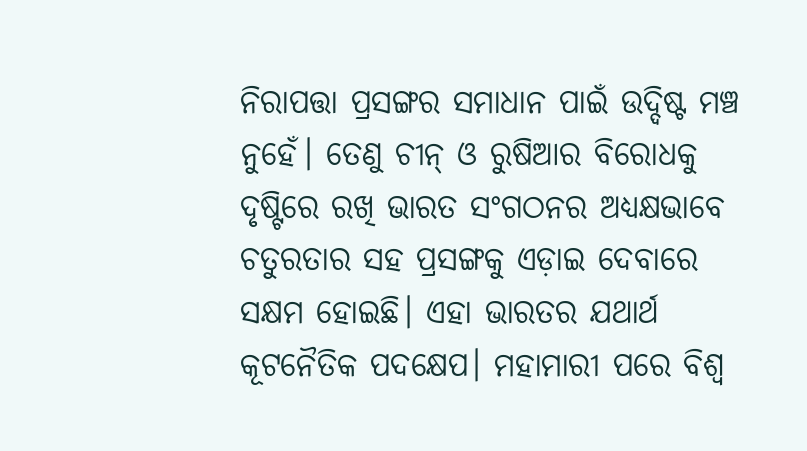ନିରାପତ୍ତା ପ୍ରସଙ୍ଗର ସମାଧାନ ପାଇଁ ଉଦ୍ଦିଷ୍ଟ ମଞ୍ଚ ନୁହେଁ। ତେଣୁ ଚୀନ୍‌‌ ଓ ରୁଷିଆର ବିରୋଧକୁ ଦୃଷ୍ଟିରେ ରଖି ଭାରତ ସଂଗଠନର ଅଧ୍ୟକ୍ଷଭାବେ ଚତୁରତାର ସହ ପ୍ରସଙ୍ଗକୁ ଏଡ଼ାଇ ଦେବାରେ ସକ୍ଷମ ହୋଇଛି। ଏହା ଭାରତର ଯଥାର୍ଥ କୂଟନୈତିକ ପଦକ୍ଷେପ। ମହାମାରୀ ପରେ ବିଶ୍ୱ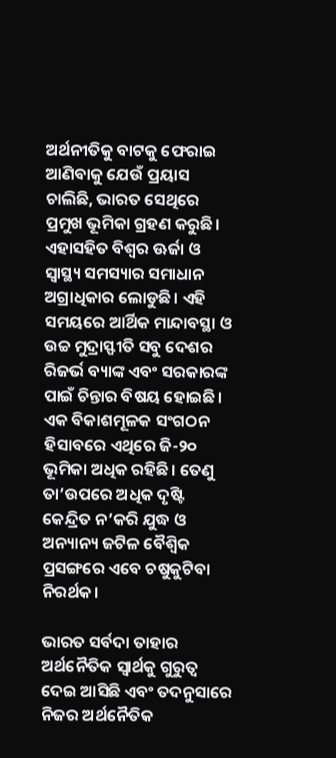ଅର୍ଥନୀତିକୁ ବାଟକୁ ଫେରାଇ ଆଣିବାକୁ ଯେଉଁ ପ୍ରୟାସ ଚାଲିଛି, ଭାରତ ସେଥିରେ ପ୍ରମୁଖ ଭୂମିକା ଗ୍ରହଣ କରୁଛି। ଏହାସହିତ ବିଶ୍ୱର ଊର୍ଜା ଓ ସ୍ୱାସ୍ଥ୍ୟ ସମସ୍ୟାର ସମାଧାନ ଅଗ୍ରାଧିକାର ଲୋଡୁଛି। ଏହି ସମୟରେ ଆର୍ଥିକ ମାନ୍ଦାବସ୍ଥା ଓ ଉଚ୍ଚ ମୁଦ୍ରାସ୍ଫୀତି ସବୁ ଦେଶର ରିଜର୍ଭ ବ୍ୟାଙ୍କ ଏବଂ ସରକାରଙ୍କ ପାଇଁ ଚିନ୍ତାର ବିଷୟ ହୋଇଛି। ଏକ ବିକାଶମୂଳକ ସଂଗଠନ ହିସାବରେ ଏଥିରେ ଜି-୨୦ ଭୂମିକା ଅଧିକ ରହିଛି। ତେଣୁ ତା’ଉପରେ ଅଧିକ ଦୃଷ୍ଟି କେନ୍ଦ୍ରିତ ନ’କରି ଯୁଦ୍ଧ ଓ ଅନ୍ୟାନ୍ୟ ଜଟିଳ ବୈଶ୍ୱିକ ପ୍ରସଙ୍ଗରେ ଏବେ ଚଷୁକୁଟିବା ନିରର୍ଥକ।

ଭାରତ ସର୍ବଦା ତାହାର ଅର୍ଥନୈତିକ ସ୍ୱାର୍ଥକୁ ଗୁରୁତ୍ୱ ଦେଇ ଆସିଛି ଏବଂ ତଦନୁସାରେ ନିଜର ଅର୍ଥନୈତିକ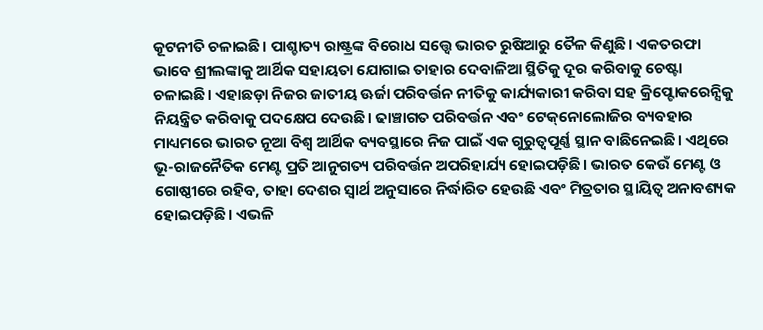କୂଟନୀତି ଚଳାଇଛି। ପାଶ୍ଚାତ୍ୟ ରାଷ୍ଟ୍ରଙ୍କ ବିରୋଧ ସତ୍ତ୍ବେ ଭାରତ ରୁଷିଆରୁ ତୈଳ କିଣୁଛି। ଏକତରଫା ଭାବେ ଶ୍ରୀଲଙ୍କାକୁ ଆର୍ଥିକ ସହାୟତା ଯୋଗାଇ ତାହାର ଦେବାଳିଆ ସ୍ଥିତିକୁ ଦୂର କରିବାକୁ ଚେଷ୍ଟା ଚଳାଇଛି। ଏହାଛଡ଼ା ନିଜର ଜାତୀୟ ଊର୍ଜା ପରିବର୍ତ୍ତନ ନୀତିକୁ କାର୍ଯ୍ୟକାରୀ କରିବା ସହ କ୍ରିପ୍ଟୋକରେନ୍ସିକୁ ନିୟନ୍ତ୍ରିତ କରିବାକୁ ପଦକ୍ଷେପ ଦେଉଛି। ଢାଞ୍ଚାଗତ ପରିବର୍ତ୍ତନ ଏବଂ ଟେକ୍‌‌ନୋଲୋଜିର ବ୍ୟବହାର ମାଧ୍ୟମରେ ଭାରତ ନୂଆ ବିଶ୍ୱ ଆର୍ଥିକ ବ୍ୟବସ୍ଥାରେ ନିଜ ପାଇଁ ଏକ ଗୁରୁତ୍ୱପୂର୍ଣ୍ଣ ସ୍ଥାନ ବାଛିନେଇଛି। ଏଥିରେ ଭୂ-ରାଜନୈତିକ ମେଣ୍ଟ ପ୍ରତି ଆନୁଗତ୍ୟ ପରିବର୍ତ୍ତନ ଅପରିହାର୍ଯ୍ୟ ହୋଇପଡ଼ିଛି। ଭାରତ କେଉଁ ମେଣ୍ଟ ଓ ଗୋଷ୍ଠୀରେ ରହିବ, ତାହା ଦେଶର ସ୍ୱାର୍ଥ ଅନୁସାରେ ନିର୍ଦ୍ଧାରିତ ହେଉଛି ଏବଂ ମିତ୍ରତାର ସ୍ଥାୟିତ୍ୱ ଅନାବଶ୍ୟକ ହୋଇପଡ଼ିଛି। ଏଭଳି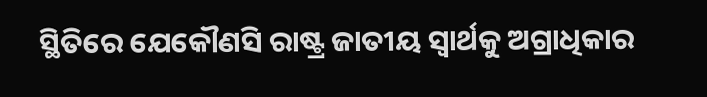ସ୍ଥିତିରେ ଯେକୌଣସି ରାଷ୍ଟ୍ର ଜାତୀୟ ସ୍ୱାର୍ଥକୁ ଅଗ୍ରାଧିକାର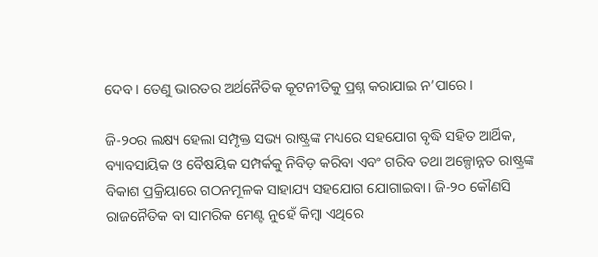ଦେବ। ତେଣୁ ଭାରତର ଅର୍ଥନୈତିକ କୂଟନୀତିକୁ ପ୍ରଶ୍ନ କରାଯାଇ ନ’ପାରେ।

ଜି-୨୦ର ଲକ୍ଷ୍ୟ ହେଲା ସମ୍ପୃକ୍ତ ସଭ୍ୟ ରାଷ୍ଟ୍ରଙ୍କ ମଧ୍ୟରେ ସହଯୋଗ ବୃଦ୍ଧି ସହିତ ଆର୍ଥିକ, ବ୍ୟାବସାୟିକ ଓ ବୈଷୟିକ ସମ୍ପର୍କକୁ ନିବିଡ଼ କରିବା ଏବଂ ଗରିବ ତଥା ଅଳ୍ପୋନ୍ନତ ରାଷ୍ଟ୍ରଙ୍କ ବିକାଶ ପ୍ରକ୍ରିୟାରେ ଗଠନମୂଳକ ସାହାଯ୍ୟ ସହଯୋଗ ଯୋଗାଇବା। ଜି-୨୦ କୌଣସି ରାଜନୈତିକ ବା ସାମରିକ ମେଣ୍ଟ ନୁହେଁ କିମ୍ବା ଏଥିରେ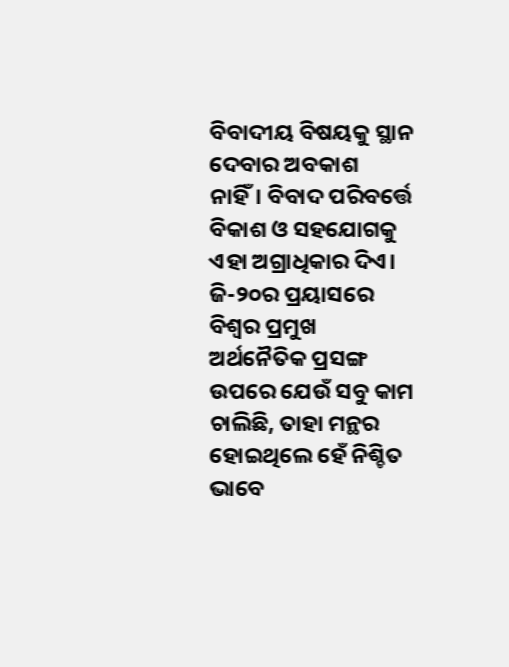ବିବାଦୀୟ ବିଷୟକୁ ସ୍ଥାନ ଦେବାର ଅବକାଶ ନାହିଁ। ବିବାଦ ପରିବର୍ତ୍ତେ ବିକାଶ ଓ ସହଯୋଗକୁ ଏହା ଅଗ୍ରାଧିକାର ଦିଏ। ଜି-୨୦ର ପ୍ରୟାସରେ ବିଶ୍ୱର ପ୍ରମୁଖ ଅର୍ଥନୈତିକ ପ୍ରସଙ୍ଗ ଉପରେ ଯେଉଁ ସବୁ କାମ ଚାଲିଛି, ତାହା ମନ୍ଥର ହୋଇଥିଲେ ହେଁ ନିଶ୍ଚିତ ଭାବେ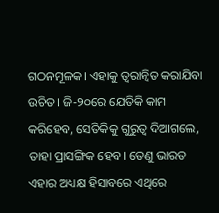ଗଠନମୂଳକ। ଏହାକୁ ତ୍ୱରାନ୍ୱିତ କରାଯିବା ଉଚିତ। ଜି-୨୦ରେ ଯେତିକି କାମ କରିହେବ, ସେତିକିକୁ ଗୁରୁତ୍ୱ ଦିଆଗଲେ, ତାହା ପ୍ରାସଙ୍ଗିକ ହେବ। ତେଣୁ ଭାରତ ଏହାର ଅଧ୍ୟକ୍ଷ ହିସାବରେ ଏଥିରେ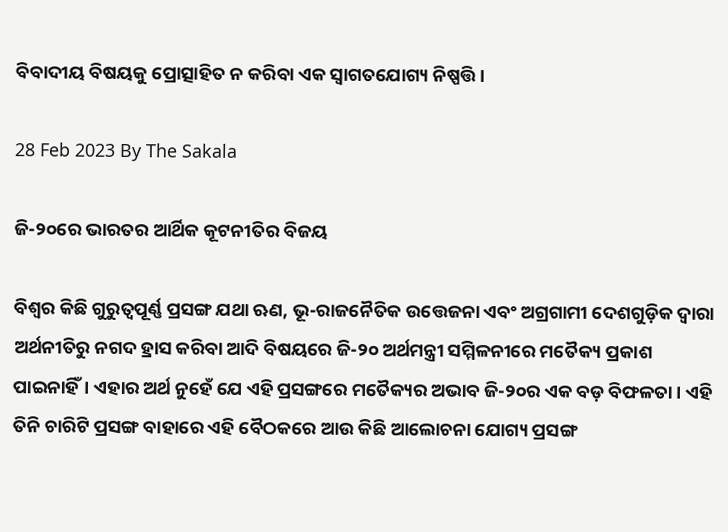ବିବାଦୀୟ ବିଷୟକୁ ପ୍ରୋତ୍ସାହିତ ନ କରିବା ଏକ ସ୍ୱାଗତଯୋଗ୍ୟ ନିଷ୍ପତ୍ତି।

28 Feb 2023 By The Sakala

ଜି-୨୦ରେ ଭାରତର ଆର୍ଥିକ କୂଟନୀତିର ବିଜୟ

ବିଶ୍ୱର କିଛି ଗୁରୁତ୍ୱପୂର୍ଣ୍ଣ ପ୍ରସଙ୍ଗ ଯଥା ଋଣ, ଭୂ-ରାଜନୈତିକ ଉତ୍ତେଜନା ଏବଂ ଅଗ୍ରଗାମୀ ଦେଶଗୁଡ଼ିକ ଦ୍ୱାରା ଅର୍ଥନୀତିରୁ ନଗଦ ହ୍ରାସ କରିବା ଆଦି ବିଷୟରେ ଜି-୨୦ ଅର୍ଥମନ୍ତ୍ରୀ ସମ୍ମିଳନୀରେ ମତୈକ୍ୟ ପ୍ରକାଶ ପାଇନାହିଁ। ଏହାର ଅର୍ଥ ନୁହେଁ ଯେ ଏହି ପ୍ରସଙ୍ଗରେ ମତୈକ୍ୟର ଅଭାବ ଜି-୨୦ର ଏକ ବଡ଼ ବିଫଳତା। ଏହି ତିନି ଚାରିଟି ପ୍ରସଙ୍ଗ ବାହାରେ ଏହି ବୈଠକରେ ଆଉ କିଛି ଆଲୋଚନା ଯୋଗ୍ୟ ପ୍ରସଙ୍ଗ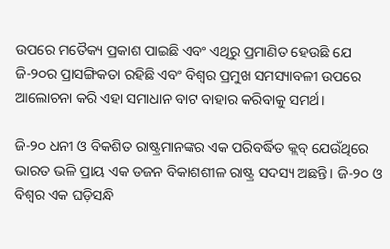ଉପରେ ମତୈକ୍ୟ ପ୍ରକାଶ ପାଇଛି ଏବଂ ଏଥିରୁ ପ୍ରମାଣିତ ହେଉଛି ଯେ ଜି-୨୦ର ପ୍ରାସଙ୍ଗିକତା ରହିଛି ଏବଂ ବିଶ୍ୱର ପ୍ରମୁଖ ସମସ୍ୟାବଳୀ ଉପରେ ଆଲୋଚନା କରି ଏହା ସମାଧାନ ବାଟ ବାହାର କରିବାକୁ ସମର୍ଥ।

ଜି-୨୦ ଧନୀ ଓ ବିକଶିତ ରାଷ୍ଟ୍ରମାନଙ୍କର ଏକ ପରିବର୍ଦ୍ଧିତ କ୍ଲବ୍‌‌ ଯେଉଁଥିରେ ଭାରତ ଭଳି ପ୍ରାୟ ଏକ ଡଜନ ବିକାଶଶୀଳ ରାଷ୍ଟ୍ର ସଦସ୍ୟ ଅଛନ୍ତି। ଜି-୨୦ ଓ ବିଶ୍ୱର ଏକ ଘଡ଼ିସନ୍ଧି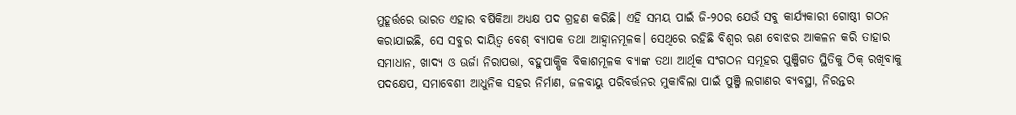ମୁହୂର୍ତ୍ତରେ ଭାରତ ଏହାର ବର୍ଷିକିଆ ଅଧ୍ୟକ୍ଷ ପଦ ଗ୍ରହଣ କରିଛି। ଏହି ସମୟ ପାଇଁ ଜି-୨୦ର ଯେଉଁ ସବୁ କାର୍ଯ୍ୟକାରୀ ଗୋଷ୍ଠୀ ଗଠନ କରାଯାଇଛି, ସେ ସବୁର ଦାୟିତ୍ୱ ବେଶ୍‌‌ ବ୍ୟାପକ ତଥା ଆହ୍ୱାନମୂଳକ। ସେଥିରେ ରହିଛି ବିଶ୍ୱର ଋଣ ବୋଝର ଆକଳନ କରି ତାହାର ସମାଧାନ, ଖାଦ୍ୟ ଓ ଊର୍ଜା ନିରାପତ୍ତା, ବହୁପାକ୍ଷିକ ବିକାଶମୂଳକ ବ୍ୟାଙ୍କ ତଥା ଆର୍ଥିକ ସଂଗଠନ ସମୂହର ପୁଞ୍ଜିଗତ ସ୍ଥିତିକୁ ଠିକ୍‌‌ ରଖିବାକୁ ପଦକ୍ଷେପ, ସମାବେଶୀ ଆଧୁନିକ ସହର ନିର୍ମାଣ, ଜଳବାୟୁ ପରିବର୍ତ୍ତନର ମୁକାବିଲା ପାଇଁ ପୁଞ୍ଜି ଲଗାଣର ବ୍ୟବସ୍ଥା, ନିରନ୍ତର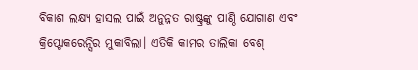ବିକାଶ ଲକ୍ଷ୍ୟ ହାସଲ ପାଇଁ ଅନୁନ୍ନତ ରାଷ୍ଟ୍ରଙ୍କୁ ପାଣ୍ଠି ଯୋଗାଣ ଏବଂ କ୍ରିପ୍ଟୋକରେନ୍ସିର ମୁକାବିଲା। ଏତିକି କାମର ତାଲିକା ବେଶ୍‌‌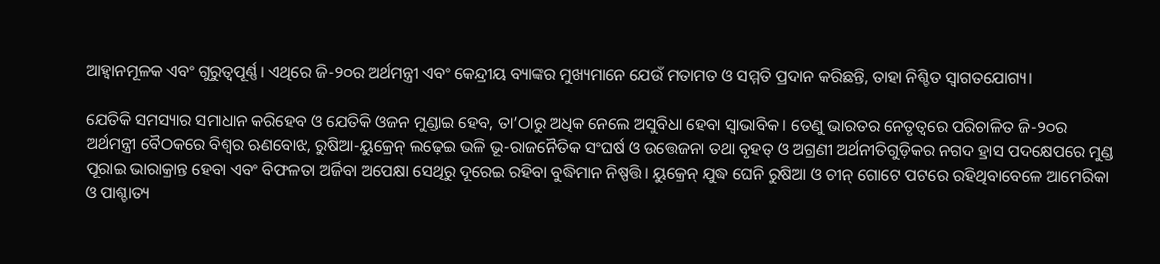ଆହ୍ୱାନମୂଳକ ଏବଂ ଗୁରୁତ୍ୱପୂର୍ଣ୍ଣ। ଏଥିରେ ଜି-୨୦ର ଅର୍ଥମନ୍ତ୍ରୀ ଏବଂ କେନ୍ଦ୍ରୀୟ ବ୍ୟାଙ୍କର ମୁଖ୍ୟମାନେ ଯେଉଁ ମତାମତ ଓ ସମ୍ମତି ପ୍ରଦାନ କରିଛନ୍ତି, ତାହା ନିଶ୍ଚିତ ସ୍ୱାଗତଯୋଗ୍ୟ।

ଯେତିକି ସମସ୍ୟାର ସମାଧାନ କରିହେବ ଓ ଯେତିକି ଓଜନ ମୁଣ୍ଡାଇ ହେବ, ତା’ଠାରୁ ଅଧିକ ନେଲେ ଅସୁବିଧା ହେବା ସ୍ୱାଭାବିକ। ତେଣୁ ଭାରତର ନେତୃତ୍ୱରେ ପରିଚାଳିତ ଜି-୨୦ର ଅର୍ଥମନ୍ତ୍ରୀ ବୈଠକରେ ବିଶ୍ୱର ଋଣବୋଝ, ରୁଷିଆ-ୟୁକ୍ରେନ୍‌‌ ଲଢ଼େଇ ଭଳି ଭୂ-ରାଜନୈତିକ ସଂଘର୍ଷ ଓ ଉତ୍ତେଜନା ତଥା ବୃହତ୍‌‌ ଓ ଅଗ୍ରଣୀ ଅର୍ଥନୀତିଗୁଡ଼ିକର ନଗଦ ହ୍ରାସ ପଦକ୍ଷେପରେ ମୁଣ୍ଡ ପୂରାଇ ଭାରାକ୍ରାନ୍ତ ହେବା ଏବଂ ବିଫଳତା ଅର୍ଜିବା ଅପେକ୍ଷା ସେଥିରୁ ଦୂରେଇ ରହିବା ବୁଦ୍ଧିମାନ ନିଷ୍ପତ୍ତି। ୟୁକ୍ରେନ୍‌‌ ଯୁଦ୍ଧ ଘେନି ରୁଷିଆ ଓ ଚୀନ୍‌‌ ଗୋଟେ ପଟରେ ରହିଥିବାବେଳେ ଆମେରିକା ଓ ପାଶ୍ଚାତ୍ୟ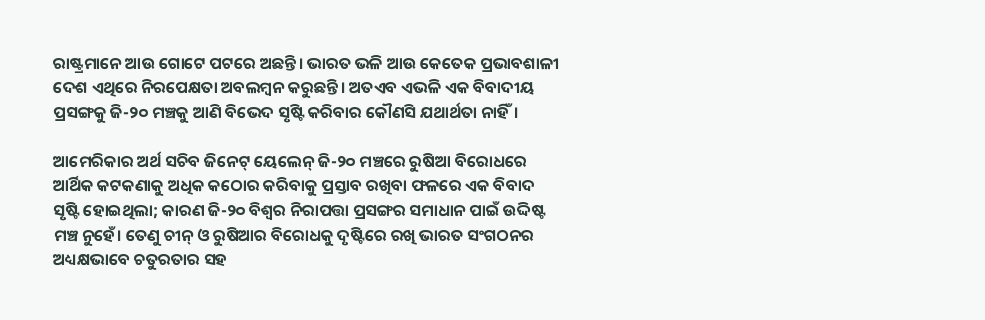ରାଷ୍ଟ୍ରମାନେ ଆଉ ଗୋଟେ ପଟରେ ଅଛନ୍ତି। ଭାରତ ଭଳି ଆଉ କେତେକ ପ୍ରଭାବଶାଳୀ ଦେଶ ଏଥିରେ ନିରପେକ୍ଷତା ଅବଲମ୍ବନ କରୁଛନ୍ତି। ଅତଏବ ଏଭଳି ଏକ ବିବାଦୀୟ ପ୍ରସଙ୍ଗକୁ ଜି-୨୦ ମଞ୍ଚକୁ ଆଣି ବିଭେଦ ସୃଷ୍ଟି କରିବାର କୌଣସି ଯଥାର୍ଥତା ନାହିଁ।

ଆମେରିକାର ଅର୍ଥ ସଚିବ ଜିନେଟ୍‌‌ ୟେଲେନ୍‌‌ ଜି-୨୦ ମଞ୍ଚରେ ରୁଷିଆ ବିରୋଧରେ ଆର୍ଥିକ କଟକଣାକୁ ଅଧିକ କଠୋର କରିବାକୁ ପ୍ରସ୍ତାବ ରଖିବା ଫଳରେ ଏକ ବିବାଦ ସୃଷ୍ଟି ହୋଇଥିଲା; କାରଣ ଜି-୨୦ ବିଶ୍ୱର ନିରାପତ୍ତା ପ୍ରସଙ୍ଗର ସମାଧାନ ପାଇଁ ଉଦ୍ଦିଷ୍ଟ ମଞ୍ଚ ନୁହେଁ। ତେଣୁ ଚୀନ୍‌‌ ଓ ରୁଷିଆର ବିରୋଧକୁ ଦୃଷ୍ଟିରେ ରଖି ଭାରତ ସଂଗଠନର ଅଧ୍ୟକ୍ଷଭାବେ ଚତୁରତାର ସହ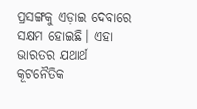ପ୍ରସଙ୍ଗକୁ ଏଡ଼ାଇ ଦେବାରେ ସକ୍ଷମ ହୋଇଛି। ଏହା ଭାରତର ଯଥାର୍ଥ କୂଟନୈତିକ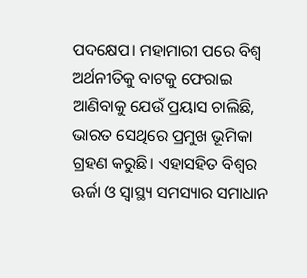ପଦକ୍ଷେପ। ମହାମାରୀ ପରେ ବିଶ୍ୱ ଅର୍ଥନୀତିକୁ ବାଟକୁ ଫେରାଇ ଆଣିବାକୁ ଯେଉଁ ପ୍ରୟାସ ଚାଲିଛି, ଭାରତ ସେଥିରେ ପ୍ରମୁଖ ଭୂମିକା ଗ୍ରହଣ କରୁଛି। ଏହାସହିତ ବିଶ୍ୱର ଊର୍ଜା ଓ ସ୍ୱାସ୍ଥ୍ୟ ସମସ୍ୟାର ସମାଧାନ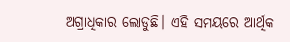ଅଗ୍ରାଧିକାର ଲୋଡୁଛି। ଏହି ସମୟରେ ଆର୍ଥିକ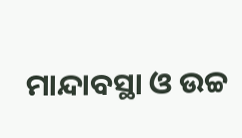ମାନ୍ଦାବସ୍ଥା ଓ ଉଚ୍ଚ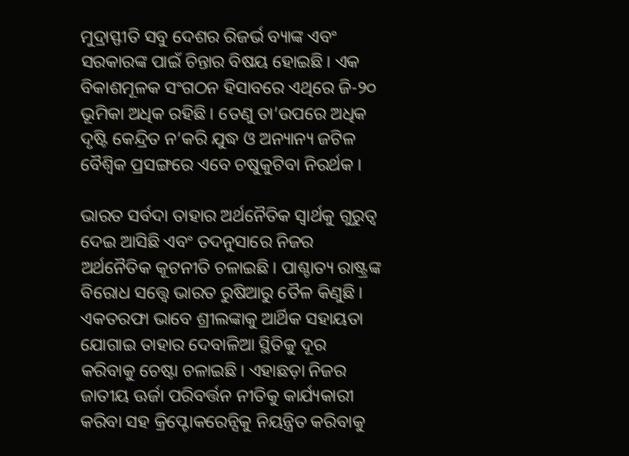ମୁଦ୍ରାସ୍ଫୀତି ସବୁ ଦେଶର ରିଜର୍ଭ ବ୍ୟାଙ୍କ ଏବଂ ସରକାରଙ୍କ ପାଇଁ ଚିନ୍ତାର ବିଷୟ ହୋଇଛି। ଏକ ବିକାଶମୂଳକ ସଂଗଠନ ହିସାବରେ ଏଥିରେ ଜି-୨୦ ଭୂମିକା ଅଧିକ ରହିଛି। ତେଣୁ ତା’ଉପରେ ଅଧିକ ଦୃଷ୍ଟି କେନ୍ଦ୍ରିତ ନ’କରି ଯୁଦ୍ଧ ଓ ଅନ୍ୟାନ୍ୟ ଜଟିଳ ବୈଶ୍ୱିକ ପ୍ରସଙ୍ଗରେ ଏବେ ଚଷୁକୁଟିବା ନିରର୍ଥକ।

ଭାରତ ସର୍ବଦା ତାହାର ଅର୍ଥନୈତିକ ସ୍ୱାର୍ଥକୁ ଗୁରୁତ୍ୱ ଦେଇ ଆସିଛି ଏବଂ ତଦନୁସାରେ ନିଜର ଅର୍ଥନୈତିକ କୂଟନୀତି ଚଳାଇଛି। ପାଶ୍ଚାତ୍ୟ ରାଷ୍ଟ୍ରଙ୍କ ବିରୋଧ ସତ୍ତ୍ବେ ଭାରତ ରୁଷିଆରୁ ତୈଳ କିଣୁଛି। ଏକତରଫା ଭାବେ ଶ୍ରୀଲଙ୍କାକୁ ଆର୍ଥିକ ସହାୟତା ଯୋଗାଇ ତାହାର ଦେବାଳିଆ ସ୍ଥିତିକୁ ଦୂର କରିବାକୁ ଚେଷ୍ଟା ଚଳାଇଛି। ଏହାଛଡ଼ା ନିଜର ଜାତୀୟ ଊର୍ଜା ପରିବର୍ତ୍ତନ ନୀତିକୁ କାର୍ଯ୍ୟକାରୀ କରିବା ସହ କ୍ରିପ୍ଟୋକରେନ୍ସିକୁ ନିୟନ୍ତ୍ରିତ କରିବାକୁ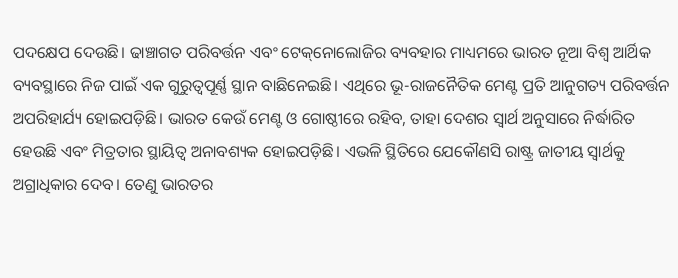ପଦକ୍ଷେପ ଦେଉଛି। ଢାଞ୍ଚାଗତ ପରିବର୍ତ୍ତନ ଏବଂ ଟେକ୍‌‌ନୋଲୋଜିର ବ୍ୟବହାର ମାଧ୍ୟମରେ ଭାରତ ନୂଆ ବିଶ୍ୱ ଆର୍ଥିକ ବ୍ୟବସ୍ଥାରେ ନିଜ ପାଇଁ ଏକ ଗୁରୁତ୍ୱପୂର୍ଣ୍ଣ ସ୍ଥାନ ବାଛିନେଇଛି। ଏଥିରେ ଭୂ-ରାଜନୈତିକ ମେଣ୍ଟ ପ୍ରତି ଆନୁଗତ୍ୟ ପରିବର୍ତ୍ତନ ଅପରିହାର୍ଯ୍ୟ ହୋଇପଡ଼ିଛି। ଭାରତ କେଉଁ ମେଣ୍ଟ ଓ ଗୋଷ୍ଠୀରେ ରହିବ, ତାହା ଦେଶର ସ୍ୱାର୍ଥ ଅନୁସାରେ ନିର୍ଦ୍ଧାରିତ ହେଉଛି ଏବଂ ମିତ୍ରତାର ସ୍ଥାୟିତ୍ୱ ଅନାବଶ୍ୟକ ହୋଇପଡ଼ିଛି। ଏଭଳି ସ୍ଥିତିରେ ଯେକୌଣସି ରାଷ୍ଟ୍ର ଜାତୀୟ ସ୍ୱାର୍ଥକୁ ଅଗ୍ରାଧିକାର ଦେବ। ତେଣୁ ଭାରତର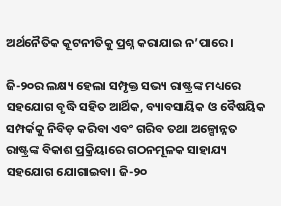ଅର୍ଥନୈତିକ କୂଟନୀତିକୁ ପ୍ରଶ୍ନ କରାଯାଇ ନ’ପାରେ।

ଜି-୨୦ର ଲକ୍ଷ୍ୟ ହେଲା ସମ୍ପୃକ୍ତ ସଭ୍ୟ ରାଷ୍ଟ୍ରଙ୍କ ମଧ୍ୟରେ ସହଯୋଗ ବୃଦ୍ଧି ସହିତ ଆର୍ଥିକ, ବ୍ୟାବସାୟିକ ଓ ବୈଷୟିକ ସମ୍ପର୍କକୁ ନିବିଡ଼ କରିବା ଏବଂ ଗରିବ ତଥା ଅଳ୍ପୋନ୍ନତ ରାଷ୍ଟ୍ରଙ୍କ ବିକାଶ ପ୍ରକ୍ରିୟାରେ ଗଠନମୂଳକ ସାହାଯ୍ୟ ସହଯୋଗ ଯୋଗାଇବା। ଜି-୨୦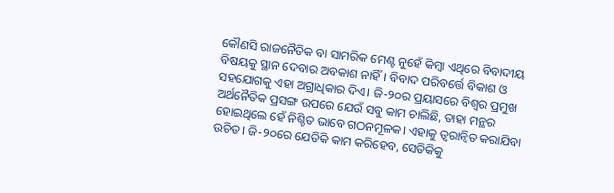କୌଣସି ରାଜନୈତିକ ବା ସାମରିକ ମେଣ୍ଟ ନୁହେଁ କିମ୍ବା ଏଥିରେ ବିବାଦୀୟ ବିଷୟକୁ ସ୍ଥାନ ଦେବାର ଅବକାଶ ନାହିଁ। ବିବାଦ ପରିବର୍ତ୍ତେ ବିକାଶ ଓ ସହଯୋଗକୁ ଏହା ଅଗ୍ରାଧିକାର ଦିଏ। ଜି-୨୦ର ପ୍ରୟାସରେ ବିଶ୍ୱର ପ୍ରମୁଖ ଅର୍ଥନୈତିକ ପ୍ରସଙ୍ଗ ଉପରେ ଯେଉଁ ସବୁ କାମ ଚାଲିଛି, ତାହା ମନ୍ଥର ହୋଇଥିଲେ ହେଁ ନିଶ୍ଚିତ ଭାବେ ଗଠନମୂଳକ। ଏହାକୁ ତ୍ୱରାନ୍ୱିତ କରାଯିବା ଉଚିତ। ଜି-୨୦ରେ ଯେତିକି କାମ କରିହେବ, ସେତିକିକୁ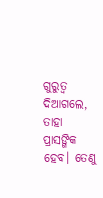ଗୁରୁତ୍ୱ ଦିଆଗଲେ, ତାହା ପ୍ରାସଙ୍ଗିକ ହେବ। ତେଣୁ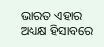ଭାରତ ଏହାର ଅଧ୍ୟକ୍ଷ ହିସାବରେ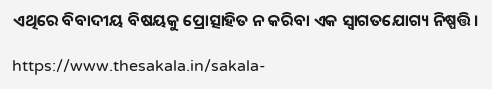ଏଥିରେ ବିବାଦୀୟ ବିଷୟକୁ ପ୍ରୋତ୍ସାହିତ ନ କରିବା ଏକ ସ୍ୱାଗତଯୋଗ୍ୟ ନିଷ୍ପତ୍ତି।

https://www.thesakala.in/sakala-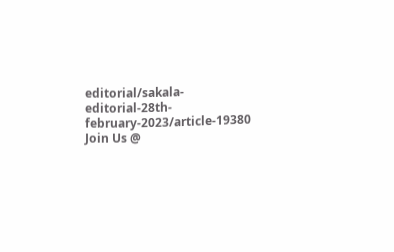editorial/sakala-editorial-28th-february-2023/article-19380
Join Us @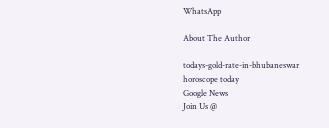WhatsApp

About The Author

todays-gold-rate-in-bhubaneswar
horoscope today
Google News
Join Us @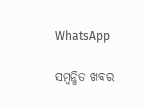WhatsApp

ସମ୍ବନ୍ଧିତ ଖବର